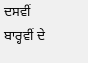ਦਸਵੀਂ ਬਾਰ੍ਹਵੀਂ ਦੇ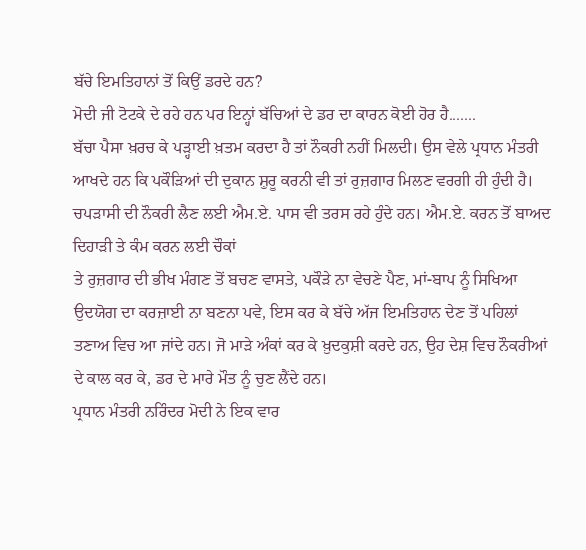ਬੱਚੇ ਇਮਤਿਹਾਨਾਂ ਤੋਂ ਕਿਉਂ ਡਰਦੇ ਹਨ?
ਮੋਦੀ ਜੀ ਟੋਟਕੇ ਦੇ ਰਹੇ ਹਨ ਪਰ ਇਨ੍ਹਾਂ ਬੱਚਿਆਂ ਦੇ ਡਰ ਦਾ ਕਾਰਨ ਕੋਈ ਹੋਰ ਹੈ.......
ਬੱਚਾ ਪੈਸਾ ਖ਼ਰਚ ਕੇ ਪੜ੍ਹਾਈ ਖ਼ਤਮ ਕਰਦਾ ਹੈ ਤਾਂ ਨੌਕਰੀ ਨਹੀਂ ਮਿਲਦੀ। ਉਸ ਵੇਲੇ ਪ੍ਰਧਾਨ ਮੰਤਰੀ ਆਖਦੇ ਹਨ ਕਿ ਪਕੌੜਿਆਂ ਦੀ ਦੁਕਾਨ ਸ਼ੁਰੂ ਕਰਨੀ ਵੀ ਤਾਂ ਰੁਜ਼ਗਾਰ ਮਿਲਣ ਵਰਗੀ ਹੀ ਹੁੰਦੀ ਹੈ। ਚਪੜਾਸੀ ਦੀ ਨੌਕਰੀ ਲੈਣ ਲਈ ਐਮ.ਏ. ਪਾਸ ਵੀ ਤਰਸ ਰਹੇ ਹੁੰਦੇ ਹਨ। ਐਮ.ਏ. ਕਰਨ ਤੋਂ ਬਾਅਦ ਦਿਹਾੜੀ ਤੇ ਕੰਮ ਕਰਨ ਲਈ ਚੌਕਾਂ
ਤੇ ਰੁਜ਼ਗਾਰ ਦੀ ਭੀਖ ਮੰਗਣ ਤੋਂ ਬਚਣ ਵਾਸਤੇ, ਪਕੌੜੇ ਨਾ ਵੇਚਣੇ ਪੈਣ, ਮਾਂ-ਬਾਪ ਨੂੰ ਸਿਖਿਆ ਉਦਯੋਗ ਦਾ ਕਰਜ਼ਾਈ ਨਾ ਬਣਨਾ ਪਵੇ, ਇਸ ਕਰ ਕੇ ਬੱਚੇ ਅੱਜ ਇਮਤਿਹਾਨ ਦੇਣ ਤੋਂ ਪਹਿਲਾਂ ਤਣਾਅ ਵਿਚ ਆ ਜਾਂਦੇ ਹਨ। ਜੋ ਮਾੜੇ ਅੰਕਾਂ ਕਰ ਕੇ ਖ਼ੁਦਕੁਸ਼ੀ ਕਰਦੇ ਹਨ, ਉਹ ਦੇਸ਼ ਵਿਚ ਨੌਕਰੀਆਂ ਦੇ ਕਾਲ ਕਰ ਕੇ, ਡਰ ਦੇ ਮਾਰੇ ਮੌਤ ਨੂੰ ਚੁਣ ਲੈਂਦੇ ਹਨ।
ਪ੍ਰਧਾਨ ਮੰਤਰੀ ਨਰਿੰਦਰ ਮੋਦੀ ਨੇ ਇਕ ਵਾਰ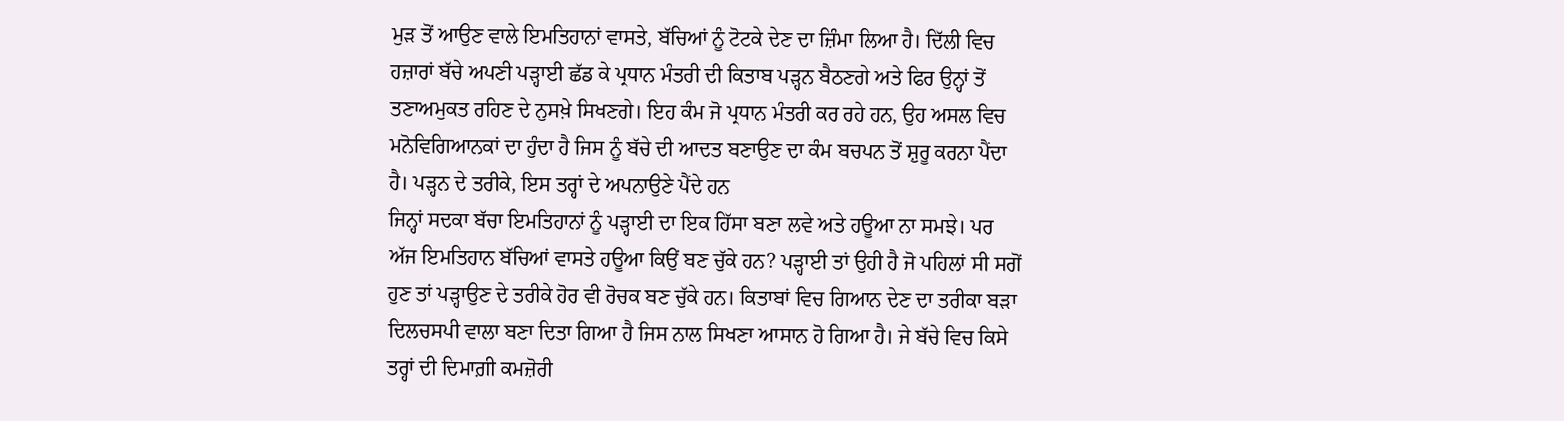ਮੁੜ ਤੋਂ ਆਉਣ ਵਾਲੇ ਇਮਤਿਹਾਨਾਂ ਵਾਸਤੇ, ਬੱਚਿਆਂ ਨੂੰ ਟੋਟਕੇ ਦੇਣ ਦਾ ਜ਼ਿੰਮਾ ਲਿਆ ਹੈ। ਦਿੱਲੀ ਵਿਚ ਹਜ਼ਾਰਾਂ ਬੱਚੇ ਅਪਣੀ ਪੜ੍ਹਾਈ ਛੱਡ ਕੇ ਪ੍ਰਧਾਨ ਮੰਤਰੀ ਦੀ ਕਿਤਾਬ ਪੜ੍ਹਨ ਬੈਠਣਗੇ ਅਤੇ ਫਿਰ ਉਨ੍ਹਾਂ ਤੋਂ ਤਣਾਅਮੁਕਤ ਰਹਿਣ ਦੇ ਨੁਸਖ਼ੇ ਸਿਖਣਗੇ। ਇਹ ਕੰਮ ਜੋ ਪ੍ਰਧਾਨ ਮੰਤਰੀ ਕਰ ਰਹੇ ਹਨ, ਉਹ ਅਸਲ ਵਿਚ ਮਨੋਵਿਗਿਆਨਕਾਂ ਦਾ ਹੁੰਦਾ ਹੈ ਜਿਸ ਨੂੰ ਬੱਚੇ ਦੀ ਆਦਤ ਬਣਾਉਣ ਦਾ ਕੰਮ ਬਚਪਨ ਤੋਂ ਸ਼ੁਰੂ ਕਰਨਾ ਪੈਂਦਾ ਹੈ। ਪੜ੍ਹਨ ਦੇ ਤਰੀਕੇ, ਇਸ ਤਰ੍ਹਾਂ ਦੇ ਅਪਨਾਉਣੇ ਪੈਂਦੇ ਹਨ
ਜਿਨ੍ਹਾਂ ਸਦਕਾ ਬੱਚਾ ਇਮਤਿਹਾਨਾਂ ਨੂੰ ਪੜ੍ਹਾਈ ਦਾ ਇਕ ਹਿੱਸਾ ਬਣਾ ਲਵੇ ਅਤੇ ਹਊਆ ਨਾ ਸਮਝੇ। ਪਰ ਅੱਜ ਇਮਤਿਹਾਨ ਬੱਚਿਆਂ ਵਾਸਤੇ ਹਊਆ ਕਿਉਂ ਬਣ ਚੁੱਕੇ ਹਨ? ਪੜ੍ਹਾਈ ਤਾਂ ਉਹੀ ਹੈ ਜੋ ਪਹਿਲਾਂ ਸੀ ਸਗੋਂ ਹੁਣ ਤਾਂ ਪੜ੍ਹਾਉਣ ਦੇ ਤਰੀਕੇ ਹੋਰ ਵੀ ਰੋਚਕ ਬਣ ਚੁੱਕੇ ਹਨ। ਕਿਤਾਬਾਂ ਵਿਚ ਗਿਆਨ ਦੇਣ ਦਾ ਤਰੀਕਾ ਬੜਾ ਦਿਲਚਸਪੀ ਵਾਲਾ ਬਣਾ ਦਿਤਾ ਗਿਆ ਹੈ ਜਿਸ ਨਾਲ ਸਿਖਣਾ ਆਸਾਨ ਹੋ ਗਿਆ ਹੈ। ਜੇ ਬੱਚੇ ਵਿਚ ਕਿਸੇ ਤਰ੍ਹਾਂ ਦੀ ਦਿਮਾਗ਼ੀ ਕਮਜ਼ੋਰੀ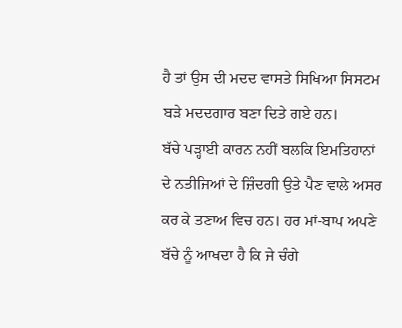ਹੈ ਤਾਂ ਉਸ ਦੀ ਮਦਦ ਵਾਸਤੇ ਸਿਖਿਆ ਸਿਸਟਮ ਬੜੇ ਮਦਦਗਾਰ ਬਣਾ ਦਿਤੇ ਗਏ ਹਨ।
ਬੱਚੇ ਪੜ੍ਹਾਈ ਕਾਰਨ ਨਹੀਂ ਬਲਕਿ ਇਮਤਿਹਾਨਾਂ ਦੇ ਨਤੀਜਿਆਂ ਦੇ ਜ਼ਿੰਦਗੀ ਉਤੇ ਪੈਣ ਵਾਲੇ ਅਸਰ ਕਰ ਕੇ ਤਣਾਅ ਵਿਚ ਹਨ। ਹਰ ਮਾਂ-ਬਾਪ ਅਪਣੇ ਬੱਚੇ ਨੂੰ ਆਖਦਾ ਹੈ ਕਿ ਜੇ ਚੰਗੇ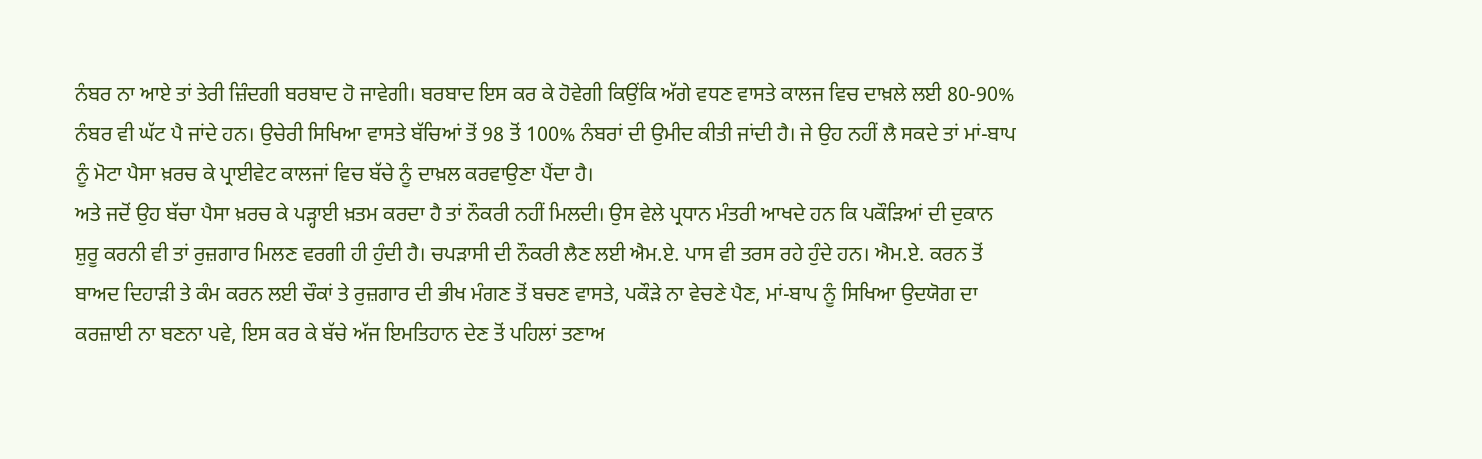ਨੰਬਰ ਨਾ ਆਏ ਤਾਂ ਤੇਰੀ ਜ਼ਿੰਦਗੀ ਬਰਬਾਦ ਹੋ ਜਾਵੇਗੀ। ਬਰਬਾਦ ਇਸ ਕਰ ਕੇ ਹੋਵੇਗੀ ਕਿਉਂਕਿ ਅੱਗੇ ਵਧਣ ਵਾਸਤੇ ਕਾਲਜ ਵਿਚ ਦਾਖ਼ਲੇ ਲਈ 80-90% ਨੰਬਰ ਵੀ ਘੱਟ ਪੈ ਜਾਂਦੇ ਹਨ। ਉਚੇਰੀ ਸਿਖਿਆ ਵਾਸਤੇ ਬੱਚਿਆਂ ਤੋਂ 98 ਤੋਂ 100% ਨੰਬਰਾਂ ਦੀ ਉਮੀਦ ਕੀਤੀ ਜਾਂਦੀ ਹੈ। ਜੇ ਉਹ ਨਹੀਂ ਲੈ ਸਕਦੇ ਤਾਂ ਮਾਂ-ਬਾਪ ਨੂੰ ਮੋਟਾ ਪੈਸਾ ਖ਼ਰਚ ਕੇ ਪ੍ਰਾਈਵੇਟ ਕਾਲਜਾਂ ਵਿਚ ਬੱਚੇ ਨੂੰ ਦਾਖ਼ਲ ਕਰਵਾਉਣਾ ਪੈਂਦਾ ਹੈ।
ਅਤੇ ਜਦੋਂ ਉਹ ਬੱਚਾ ਪੈਸਾ ਖ਼ਰਚ ਕੇ ਪੜ੍ਹਾਈ ਖ਼ਤਮ ਕਰਦਾ ਹੈ ਤਾਂ ਨੌਕਰੀ ਨਹੀਂ ਮਿਲਦੀ। ਉਸ ਵੇਲੇ ਪ੍ਰਧਾਨ ਮੰਤਰੀ ਆਖਦੇ ਹਨ ਕਿ ਪਕੌੜਿਆਂ ਦੀ ਦੁਕਾਨ ਸ਼ੁਰੂ ਕਰਨੀ ਵੀ ਤਾਂ ਰੁਜ਼ਗਾਰ ਮਿਲਣ ਵਰਗੀ ਹੀ ਹੁੰਦੀ ਹੈ। ਚਪੜਾਸੀ ਦੀ ਨੌਕਰੀ ਲੈਣ ਲਈ ਐਮ.ਏ. ਪਾਸ ਵੀ ਤਰਸ ਰਹੇ ਹੁੰਦੇ ਹਨ। ਐਮ.ਏ. ਕਰਨ ਤੋਂ ਬਾਅਦ ਦਿਹਾੜੀ ਤੇ ਕੰਮ ਕਰਨ ਲਈ ਚੌਕਾਂ ਤੇ ਰੁਜ਼ਗਾਰ ਦੀ ਭੀਖ ਮੰਗਣ ਤੋਂ ਬਚਣ ਵਾਸਤੇ, ਪਕੌੜੇ ਨਾ ਵੇਚਣੇ ਪੈਣ, ਮਾਂ-ਬਾਪ ਨੂੰ ਸਿਖਿਆ ਉਦਯੋਗ ਦਾ ਕਰਜ਼ਾਈ ਨਾ ਬਣਨਾ ਪਵੇ, ਇਸ ਕਰ ਕੇ ਬੱਚੇ ਅੱਜ ਇਮਤਿਹਾਨ ਦੇਣ ਤੋਂ ਪਹਿਲਾਂ ਤਣਾਅ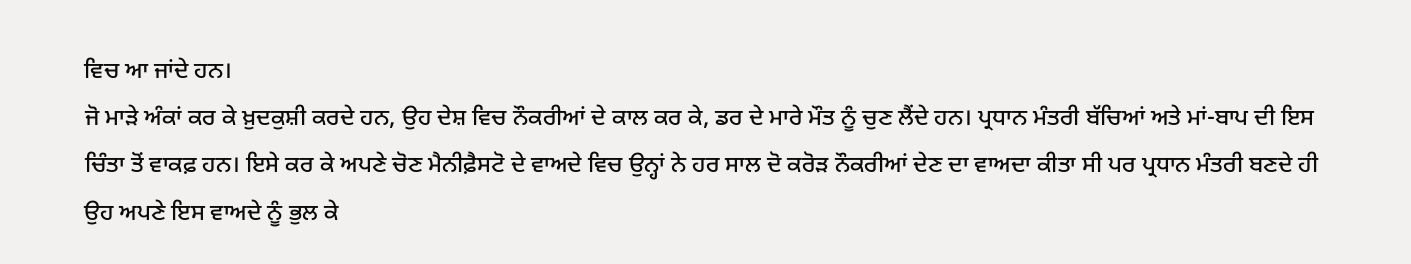ਵਿਚ ਆ ਜਾਂਦੇ ਹਨ।
ਜੋ ਮਾੜੇ ਅੰਕਾਂ ਕਰ ਕੇ ਖ਼ੁਦਕੁਸ਼ੀ ਕਰਦੇ ਹਨ, ਉਹ ਦੇਸ਼ ਵਿਚ ਨੌਕਰੀਆਂ ਦੇ ਕਾਲ ਕਰ ਕੇ, ਡਰ ਦੇ ਮਾਰੇ ਮੌਤ ਨੂੰ ਚੁਣ ਲੈਂਦੇ ਹਨ। ਪ੍ਰਧਾਨ ਮੰਤਰੀ ਬੱਚਿਆਂ ਅਤੇ ਮਾਂ-ਬਾਪ ਦੀ ਇਸ ਚਿੰਤਾ ਤੋਂ ਵਾਕਫ਼ ਹਨ। ਇਸੇ ਕਰ ਕੇ ਅਪਣੇ ਚੋਣ ਮੈਨੀਫ਼ੈਸਟੋ ਦੇ ਵਾਅਦੇ ਵਿਚ ਉਨ੍ਹਾਂ ਨੇ ਹਰ ਸਾਲ ਦੋ ਕਰੋੜ ਨੌਕਰੀਆਂ ਦੇਣ ਦਾ ਵਾਅਦਾ ਕੀਤਾ ਸੀ ਪਰ ਪ੍ਰਧਾਨ ਮੰਤਰੀ ਬਣਦੇ ਹੀ ਉਹ ਅਪਣੇ ਇਸ ਵਾਅਦੇ ਨੂੰ ਭੁਲ ਕੇ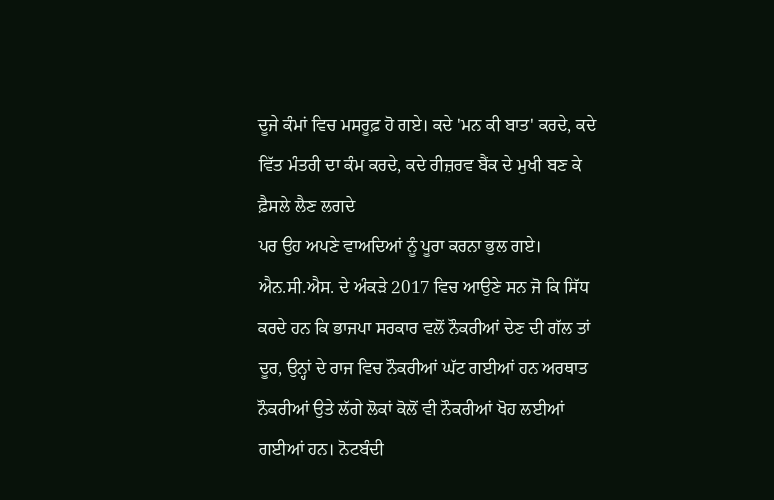ਦੂਜੇ ਕੰਮਾਂ ਵਿਚ ਮਸਰੂਫ਼ ਹੋ ਗਏ। ਕਦੇ 'ਮਨ ਕੀ ਬਾਤ' ਕਰਦੇ, ਕਦੇ ਵਿੱਤ ਮੰਤਰੀ ਦਾ ਕੰਮ ਕਰਦੇ, ਕਦੇ ਰੀਜ਼ਰਵ ਬੈਂਕ ਦੇ ਮੁਖੀ ਬਣ ਕੇ ਫ਼ੈਸਲੇ ਲੈਣ ਲਗਦੇ
ਪਰ ਉਹ ਅਪਣੇ ਵਾਅਦਿਆਂ ਨੂੰ ਪੂਰਾ ਕਰਨਾ ਭੁਲ ਗਏ। ਐਨ.ਸੀ.ਐਸ. ਦੇ ਅੰਕੜੇ 2017 ਵਿਚ ਆਉਣੇ ਸਨ ਜੋ ਕਿ ਸਿੱਧ ਕਰਦੇ ਹਨ ਕਿ ਭਾਜਪਾ ਸਰਕਾਰ ਵਲੋਂ ਨੌਕਰੀਆਂ ਦੇਣ ਦੀ ਗੱਲ ਤਾਂ ਦੂਰ, ਉਨ੍ਹਾਂ ਦੇ ਰਾਜ ਵਿਚ ਨੌਕਰੀਆਂ ਘੱਟ ਗਈਆਂ ਹਨ ਅਰਥਾਤ ਨੌਕਰੀਆਂ ਉਤੇ ਲੱਗੇ ਲੋਕਾਂ ਕੋਲੋਂ ਵੀ ਨੌਕਰੀਆਂ ਖੋਹ ਲਈਆਂ ਗਈਆਂ ਹਨ। ਨੋਟਬੰਦੀ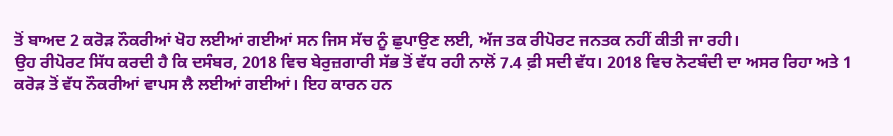ਤੋਂ ਬਾਅਦ 2 ਕਰੋੜ ਨੌਕਰੀਆਂ ਖੋਹ ਲਈਆਂ ਗਈਆਂ ਸਨ ਜਿਸ ਸੱਚ ਨੂੰ ਛੁਪਾਉਣ ਲਈ, ਅੱਜ ਤਕ ਰੀਪੋਰਟ ਜਨਤਕ ਨਹੀਂ ਕੀਤੀ ਜਾ ਰਹੀ।
ਉਹ ਰੀਪੋਰਟ ਸਿੱਧ ਕਰਦੀ ਹੈ ਕਿ ਦਸੰਬਰ, 2018 ਵਿਚ ਬੇਰੁਜ਼ਗਾਰੀ ਸੱਭ ਤੋਂ ਵੱਧ ਰਹੀ ਨਾਲੋਂ 7.4 ਫ਼ੀ ਸਦੀ ਵੱਧ। 2018 ਵਿਚ ਨੋਟਬੰਦੀ ਦਾ ਅਸਰ ਰਿਹਾ ਅਤੇ 1 ਕਰੋੜ ਤੋਂ ਵੱਧ ਨੌਕਰੀਆਂ ਵਾਪਸ ਲੈ ਲਈਆਂ ਗਈਆਂ। ਇਹ ਕਾਰਨ ਹਨ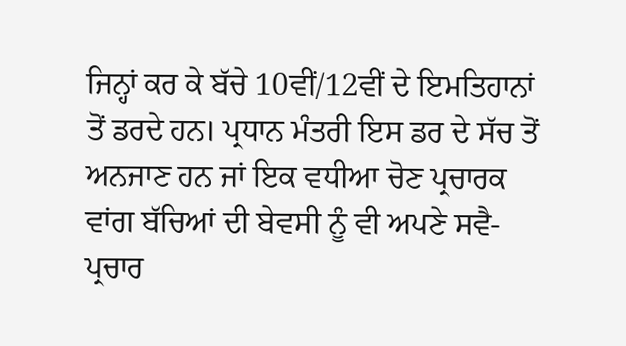ਜਿਨ੍ਹਾਂ ਕਰ ਕੇ ਬੱਚੇ 10ਵੀਂ/12ਵੀਂ ਦੇ ਇਮਤਿਹਾਨਾਂ ਤੋਂ ਡਰਦੇ ਹਨ। ਪ੍ਰਧਾਨ ਮੰਤਰੀ ਇਸ ਡਰ ਦੇ ਸੱਚ ਤੋਂ ਅਨਜਾਣ ਹਨ ਜਾਂ ਇਕ ਵਧੀਆ ਚੋਣ ਪ੍ਰਚਾਰਕ ਵਾਂਗ ਬੱਚਿਆਂ ਦੀ ਬੇਵਸੀ ਨੂੰ ਵੀ ਅਪਣੇ ਸਵੈ-ਪ੍ਰਚਾਰ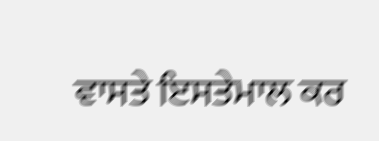ਵਾਸਤੇ ਇਸਤੇਮਾਲ ਕਰ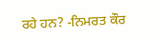ਰਹੇ ਹਨ? -ਨਿਮਰਤ ਕੌਰ